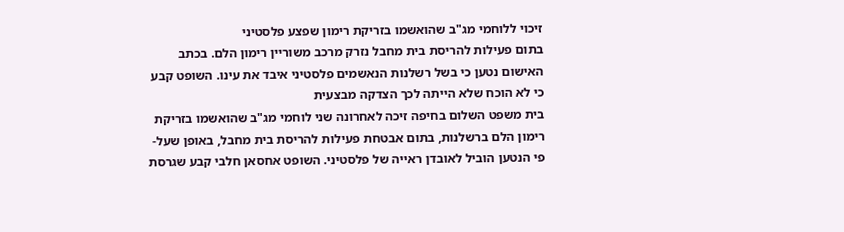זיכוי ללוחמי מג"ב שהואשמו בזריקת רימון שפצע פלסטיני
בתום פעילות להריסת בית מחבל נזרק מרכב משוריין רימון הלם. בכתב האישום נטען כי בשל רשלנות הנאשמים פלסטיני איבד את עינו. השופט קבע כי לא הוכח שלא הייתה לכך הצדקה מבצעית
בית משפט השלום בחיפה זיכה לאחרונה שני לוחמי מג"ב שהואשמו בזריקת רימון הלם ברשלנות, בתום אבטחת פעילות להריסת בית מחבל, באופן שעל-פי הנטען הוביל לאובדן ראייה של פלסטיני. השופט אחסאן חלבי קבע שגרסת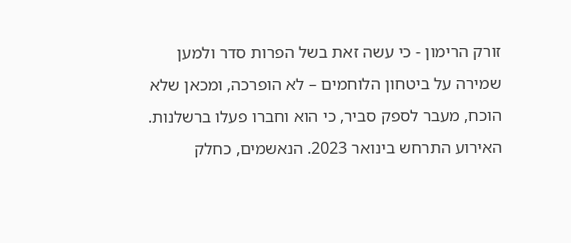זורק הרימון - כי עשה זאת בשל הפרות סדר ולמען שמירה על ביטחון הלוחמים – לא הופרכה, ומכאן שלא הוכח, מעבר לספק סביר, כי הוא וחברו פעלו ברשלנות.
האירוע התרחש בינואר 2023. הנאשמים, כחלק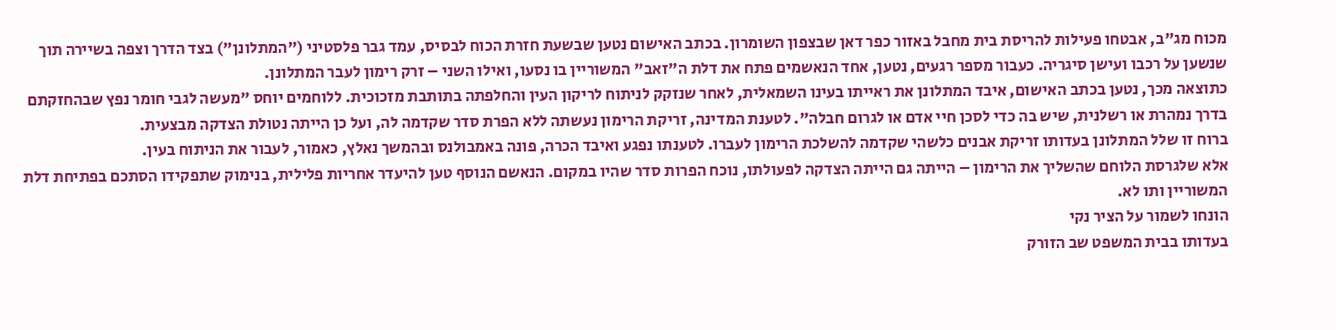מכוח מג"ב, אבטחו פעילות להריסת בית מחבל באזור כפר דאן שבצפון השומרון. בכתב האישום נטען שבשעת חזרת הכוח לבסיס, עמד גבר פלסטיני ("המתלונן") בצד הדרך וצפה בשיירה תוך שנשען על רכבו ועישן סיגריה. כעבור מספר רגעים, נטען, אחד הנאשמים פתח את דלת ה"זאב" המשוריין בו נסעו, ואילו השני – זרק רימון לעבר המתלונן.
כתוצאה מכך, נטען בכתב האישום, איבד המתלונן את ראייתו בעינו השמאלית, לאחר שנזקק לניתוח לריקון העין והחלפתה בתותבת מזכוכית. ללוחמים יוחס "מעשה לגבי חומר נפץ שבהחזקתם בדרך נמהרת או רשלנית, שיש בה כדי לסכן חיי אדם או לגרום חבלה". לטענת המדינה, זריקת הרימון נעשתה ללא הפרת סדר שקדמה לה, ועל כן הייתה נטולת הצדקה מבצעית.
ברוח זו שלל המתלונן בעדותו זריקת אבנים כלשהי שקדמה להשלכת הרימון לעברו. לטענתו נפגע ואיבד הכרה, פונה באמבולנס ובהמשך נאלץ, כאמור, לעבור את הניתוח בעין.
אלא שלגרסת הלוחם שהשליך את הרימון – הייתה גם הייתה הצדקה לפעולתו, נוכח הפרות סדר שהיו במקום. הנאשם הנוסף טען להיעדר אחריות פלילית, בנימוק שתפקידו הסתכם בפתיחת דלת המשוריין ותו לא.
הונחו לשמור על הציר נקי
בעדותו בבית המשפט שב הזורק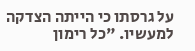על גרסתו כי הייתה הצדקה למעשיו. "כל רימון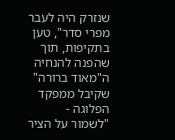שנזרק היה לעבר מפרי סדר", טען בתקיפות, תוך שהפנה להנחיה ה"מאוד ברורה" שקיבל ממפקד הפלוגה - "לשמור על הציר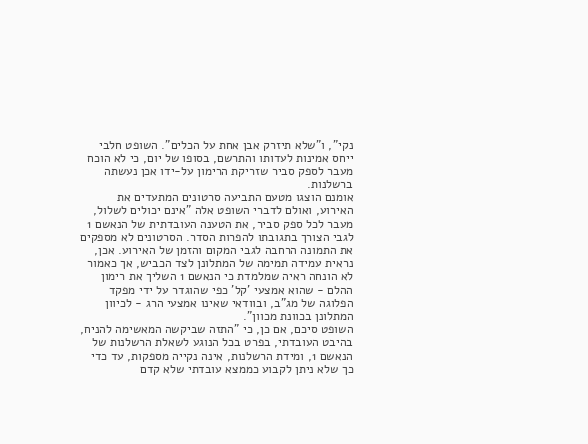נקי", ו"שלא תיזרק אבן אחת על הכלים". השופט חלבי ייחס אמינות לעדותו והתרשם, בסופו של יום, כי לא הוכח מעבר לספק סביר שזריקת הרימון על-ידו אכן נעשתה ברשלנות.
אומנם הוצגו מטעם התביעה סרטונים המתעדים את האירוע, ואולם לדברי השופט אלה "אינם יכולים לשלול, מעבר לכל ספק סביר, את הטענה העובדתית של הנאשם 1 לגבי הצורך בתגובתו להפרות הסדר. הסרטונים לא מספקים את התמונה הרחבה לגבי המקום והזמן של האירוע. אכן, נראית עמידה תמימה של המתלונן לצד הכביש, אך כאמור לא הונחה ראיה שמלמדת כי הנאשם 1 השליך את רימון ההלם - שהוא אמצעי 'קל' כפי שהוגדר על ידי מפקד הפלוגה של מג"ב, ובוודאי שאינו אמצעי הרג - לכיוון המתלונן בכוונת מכוון".
השופט סיכם, אם כן, כי "התזה שביקשה המאשימה להניח, בהיבט העובדתי, בפרט בכל הנוגע לשאלת הרשלנות של הנאשם 1, ומידת הרשלנות, אינה נקייה מספקות, עד כדי כך שלא ניתן לקבוע כממצא עובדתי שלא קדם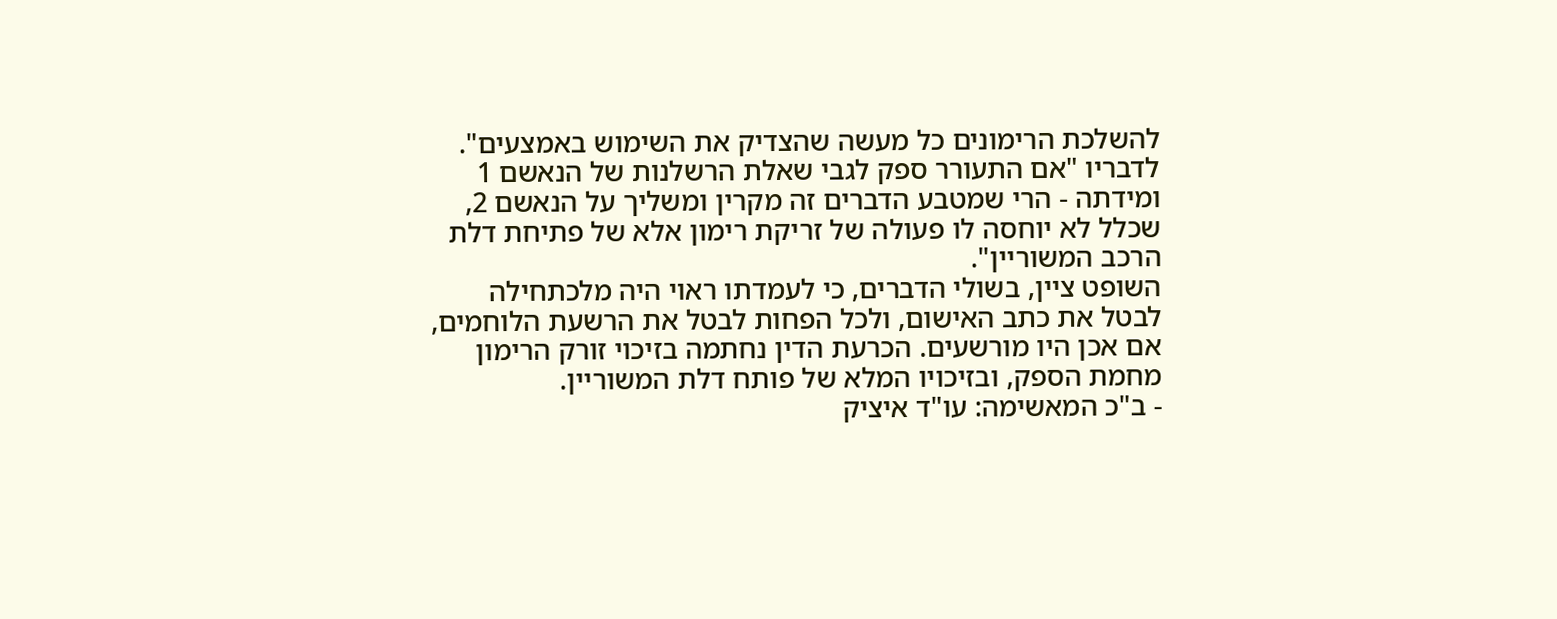להשלכת הרימונים כל מעשה שהצדיק את השימוש באמצעים". לדבריו "אם התעורר ספק לגבי שאלת הרשלנות של הנאשם 1 ומידתה - הרי שמטבע הדברים זה מקרין ומשליך על הנאשם 2, שכלל לא יוחסה לו פעולה של זריקת רימון אלא של פתיחת דלת הרכב המשוריין".
השופט ציין, בשולי הדברים, כי לעמדתו ראוי היה מלכתחילה לבטל את כתב האישום, ולכל הפחות לבטל את הרשעת הלוחמים, אם אכן היו מורשעים. הכרעת הדין נחתמה בזיכוי זורק הרימון מחמת הספק, ובזיכויו המלא של פותח דלת המשוריין.
- ב"כ המאשימה: עו"ד איציק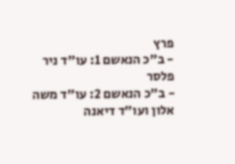פרץ
- ב"כ הנאשם 1: עו"ד ניר פלסר
- ב"כ הנאשם 2: עו"ד משה אלון ועו"ד דיאנה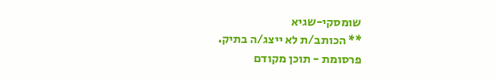שומסקי-שגיא
** הכותב/ת לא ייצג/ה בתיק.
פרסומת - תוכן מקודם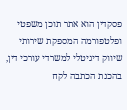פסקדין הוא אתר תוכן משפטי ופלטפורמה המספקת שירותי שיווק דיגיטלי למשרדי עורכי דין,
בהכנת הכתבה לקח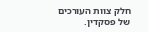חלק צוות העורכים של פסקדין.